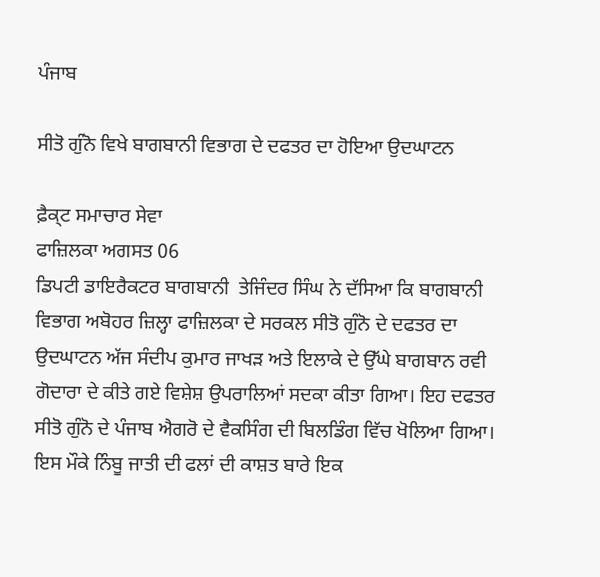ਪੰਜਾਬ

ਸੀਤੋ ਗੁੰਨੋ ਵਿਖੇ ਬਾਗਬਾਨੀ ਵਿਭਾਗ ਦੇ ਦਫਤਰ ਦਾ ਹੋਇਆ ਉਦਘਾਟਨ

ਫ਼ੈਕ੍ਟ ਸਮਾਚਾਰ ਸੇਵਾ
ਫਾਜ਼ਿਲਕਾ ਅਗਸਤ 06
ਡਿਪਟੀ ਡਾਇਰੈਕਟਰ ਬਾਗਬਾਨੀ  ਤੇਜਿੰਦਰ ਸਿੰਘ ਨੇ ਦੱਸਿਆ ਕਿ ਬਾਗਬਾਨੀ ਵਿਭਾਗ ਅਬੋਹਰ ਜ਼ਿਲ੍ਹਾ ਫਾਜ਼ਿਲਕਾ ਦੇ ਸਰਕਲ ਸੀਤੋ ਗੁੰਨੋ ਦੇ ਦਫਤਰ ਦਾ ਉਦਘਾਟਨ ਅੱਜ ਸੰਦੀਪ ਕੁਮਾਰ ਜਾਖੜ ਅਤੇ ਇਲਾਕੇ ਦੇ ਉੱਘੇ ਬਾਗਬਾਨ ਰਵੀ ਗੋਦਾਰਾ ਦੇ ਕੀਤੇ ਗਏ ਵਿਸ਼ੇਸ਼ ਉਪਰਾਲਿਆਂ ਸਦਕਾ ਕੀਤਾ ਗਿਆ। ਇਹ ਦਫਤਰ ਸੀਤੋ ਗੁੰਨੋ ਦੇ ਪੰਜਾਬ ਐਗਰੋ ਦੇ ਵੈਕਸਿੰਗ ਦੀ ਬਿਲਡਿੰਗ ਵਿੱਚ ਖੋਲਿਆ ਗਿਆ। ਇਸ ਮੌਕੇ ਨਿੰਬੂ ਜਾਤੀ ਦੀ ਫਲਾਂ ਦੀ ਕਾਸ਼ਤ ਬਾਰੇ ਇਕ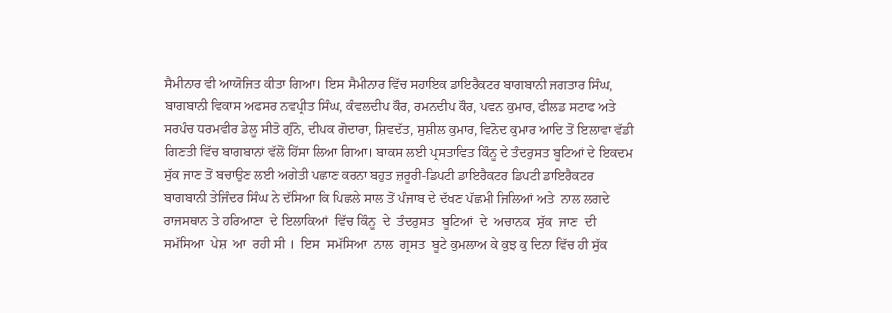ਸੈਮੀਨਾਰ ਵੀ ਆਯੋਜਿਤ ਕੀਤਾ ਗਿਆ। ਇਸ ਸੈਮੀਨਾਰ ਵਿੱਚ ਸਹਾਇਕ ਡਾਇਰੈਕਟਰ ਬਾਗਬਾਨੀ ਜਗਤਾਰ ਸਿੰਘ, ਬਾਗਬਾਨੀ ਵਿਕਾਸ ਅਫਸਰ ਨਵਪ੍ਰੀਤ ਸਿੰਘ, ਕੰਵਲਦੀਪ ਕੌਰ, ਰਮਨਦੀਪ ਕੌਰ, ਪਵਨ ਕੁਮਾਰ, ਫੀਲਡ ਸਟਾਫ ਅਤੇ ਸਰਪੰਚ ਧਰਮਵੀਰ ਡੇਲੂ ਸੀਤੋ ਗੁੰਨੋ, ਦੀਪਕ ਗੋਦਾਰਾ, ਸ਼ਿਵਦੱਤ, ਸੁਸ਼ੀਲ ਕੁਮਾਰ, ਵਿਨੋਦ ਕੁਮਾਰ ਆਦਿ ਤੋਂ ਇਲਾਵਾ ਵੱਡੀ ਗਿਣਤੀ ਵਿੱਚ ਬਾਗਬਾਨਾਂ ਵੱਲੋਂ ਹਿੱਸਾ ਲਿਆ ਗਿਆ। ਬਾਕਸ ਲਈ ਪ੍ਰਸਤਾਵਿਤ ਕਿੰਨੂ ਦੇ ਤੰਦਰੁਸਤ ਬੂਟਿਆਂ ਦੇ ਇਕਦਮ ਸੁੱਕ ਜਾਣ ਤੋਂ ਬਚਾਉਣ ਲਈ ਅਗੇਤੀ ਪਛਾਣ ਕਰਨਾ ਬਹੁਤ ਜ਼ਰੂਰੀ-ਡਿਪਟੀ ਡਾਇਰੈਕਟਰ ਡਿਪਟੀ ਡਾਇਰੈਕਟਰ ਬਾਗਬਾਨੀ ਤੇਜਿੰਦਰ ਸਿੰਘ ਨੇ ਦੱਸਿਆ ਕਿ ਪਿਛਲੇ ਸਾਲ ਤੋਂ ਪੰਜਾਬ ਦੇ ਦੱਖਣ ਪੱਛਮੀ ਜਿਲਿਆਂ ਅਤੇ  ਨਾਲ ਲਗਦੇ ਰਾਜਸਥਾਨ ਤੇ ਹਰਿਆਣਾ  ਦੇ ਇਲਾਕਿਆਂ  ਵਿੱਚ ਕਿੰਨੂ  ਦੇ  ਤੰਦਰੁਸਤ  ਬੂਟਿਆਂ  ਦੇ  ਅਚਾਨਕ  ਸੁੱਕ  ਜਾਣ  ਦੀ  ਸਮੱਸਿਆ  ਪੇਸ਼  ਆ  ਰਹੀ ਸੀ ।  ਇਸ  ਸਮੱਸਿਆ  ਨਾਲ  ਗ੍ਰਸਤ  ਬੂਟੇ ਕੁਮਲਾਅ ਕੇ ਕੁਝ ਕੁ ਦਿਨਾ ਵਿੱਚ ਹੀ ਸੁੱਕ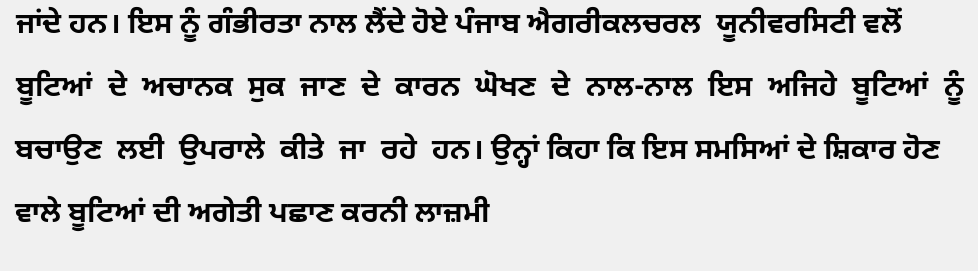ਜਾਂਦੇ ਹਨ। ਇਸ ਨੂੰ ਗੰਭੀਰਤਾ ਨਾਲ ਲੈਂਦੇ ਹੋਏ ਪੰਜਾਬ ਐਗਰੀਕਲਚਰਲ  ਯੂਨੀਵਰਸਿਟੀ ਵਲੋਂ  ਬੂਟਿਆਂ  ਦੇ  ਅਚਾਨਕ  ਸੁਕ  ਜਾਣ  ਦੇ  ਕਾਰਨ  ਘੋਖਣ  ਦੇ  ਨਾਲ-ਨਾਲ  ਇਸ  ਅਜਿਹੇ  ਬੂਟਿਆਂ  ਨੂੰ  ਬਚਾਉਣ  ਲਈ  ਉਪਰਾਲੇ  ਕੀਤੇ  ਜਾ  ਰਹੇ  ਹਨ। ਉਨ੍ਹਾਂ ਕਿਹਾ ਕਿ ਇਸ ਸਮਸਿਆਂ ਦੇ ਸ਼ਿਕਾਰ ਹੋਣ ਵਾਲੇ ਬੂਟਿਆਂ ਦੀ ਅਗੇਤੀ ਪਛਾਣ ਕਰਨੀ ਲਾਜ਼ਮੀ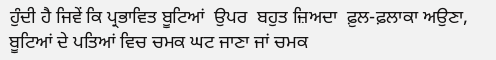ਹੁੰਦੀ ਹੈ ਜਿਵੇਂ ਕਿ ਪ੍ਰਭਾਵਿਤ ਬੂਟਿਆਂ  ਉਪਰ  ਬਹੁਤ ਜ਼ਿਅਦਾ  ਫ਼ੁਲ-ਫ਼ਲਾਕਾ ਅਉਣਾ, ਬੂਟਿਆਂ ਦੇ ਪਤਿਆਂ ਵਿਚ ਚਮਕ ਘਟ ਜਾਣਾ ਜਾਂ ਚਮਕ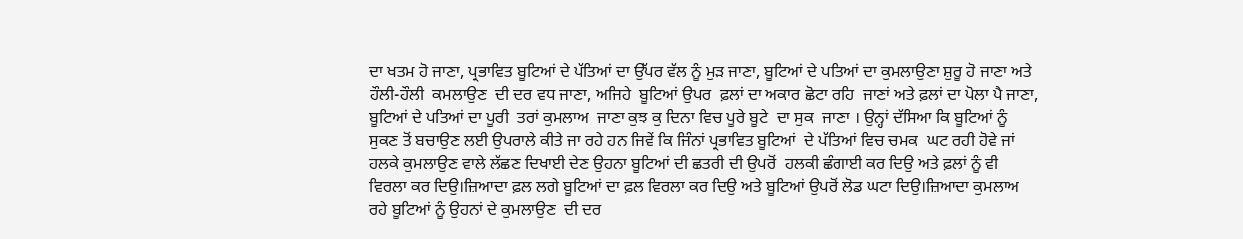ਦਾ ਖਤਮ ਹੋ ਜਾਣਾ, ਪ੍ਰਭਾਵਿਤ ਬੂਟਿਆਂ ਦੇ ਪੱਤਿਆਂ ਦਾ ਉੱਪਰ ਵੱਲ ਨੂੰ ਮੁੜ ਜਾਣਾ, ਬੂਟਿਆਂ ਦੇ ਪਤਿਆਂ ਦਾ ਕੁਮਲਾਉਣਾ ਸ਼ੁਰੂ ਹੋ ਜਾਣਾ ਅਤੇ  ਹੌਲੀ-ਹੌਲੀ  ਕਮਲਾਉਣ  ਦੀ ਦਰ ਵਧ ਜਾਣਾ, ਅਜਿਹੇ  ਬੂਟਿਆਂ ਉਪਰ  ਫ਼ਲਾਂ ਦਾ ਅਕਾਰ ਛੋਟਾ ਰਹਿ  ਜਾਣਾਂ ਅਤੇ ਫ਼ਲਾਂ ਦਾ ਪੋਲਾ ਪੈ ਜਾਣਾ, ਬੂਟਿਆਂ ਦੇ ਪਤਿਆਂ ਦਾ ਪੂਰੀ  ਤਰਾਂ ਕੁਮਲਾਅ  ਜਾਣਾ ਕੁਝ ਕੁ ਦਿਨਾ ਵਿਚ ਪੂਰੇ ਬੂਟੇ  ਦਾ ਸੁਕ  ਜਾਣਾ । ਉਨ੍ਹਾਂ ਦੱਸਿਆ ਕਿ ਬੂਟਿਆਂ ਨੂੰ ਸੁਕਣ ਤੋਂ ਬਚਾਉਣ ਲਈ ਉਪਰਾਲੇ ਕੀਤੇ ਜਾ ਰਹੇ ਹਨ ਜਿਵੇਂ ਕਿ ਜਿੰਨਾਂ ਪ੍ਰਭਾਵਿਤ ਬੂਟਿਆਂ  ਦੇ ਪੱਤਿਆਂ ਵਿਚ ਚਮਕ  ਘਟ ਰਹੀ ਹੋਵੇ ਜਾਂ ਹਲਕੇ ਕੁਮਲਾਉਣ ਵਾਲੇ ਲੱਛਣ ਦਿਖਾਈ ਦੇਣ ਉਹਨਾ ਬੂਟਿਆਂ ਦੀ ਛਤਰੀ ਦੀ ਉਪਰੋਂ  ਹਲਕੀ ਛੰਗਾਈ ਕਰ ਦਿਉ ਅਤੇ ਫ਼ਲਾਂ ਨੂੰ ਵੀ ਵਿਰਲਾ ਕਰ ਦਿਉ।ਜ਼ਿਆਦਾ ਫ਼ਲ ਲਗੇ ਬੂਟਿਆਂ ਦਾ ਫ਼ਲ ਵਿਰਲਾ ਕਰ ਦਿਉ ਅਤੇ ਬੂਟਿਆਂ ਉਪਰੋਂ ਲੋਡ ਘਟਾ ਦਿਉ।ਜ਼ਿਆਦਾ ਕੁਮਲਾਅ ਰਹੇ ਬੂਟਿਆਂ ਨੂੰ ਉਹਨਾਂ ਦੇ ਕੁਮਲਾਉਣ  ਦੀ ਦਰ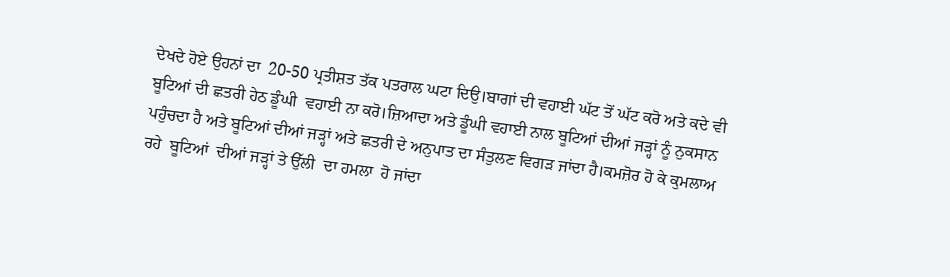ਦੇਖਦੇ ਹੋਏ ਉਹਨਾਂ ਦਾ  20-50 ਪ੍ਰਤੀਸ਼ਤ ਤੱਕ ਪਤਰਾਲ ਘਟਾ ਦਿਉ।ਬਾਗਾਂ ਦੀ ਵਹਾਈ ਘੱਟ ਤੋਂ ਘੱਟ ਕਰੋ ਅਤੇ ਕਦੇ ਵੀ ਬੂਟਿਆਂ ਦੀ ਛਤਰੀ ਹੇਠ ਡੂੰਘੀ  ਵਹਾਈ ਨਾ ਕਰੋ।ਜ਼ਿਆਦਾ ਅਤੇ ਡੂੰਘੀ ਵਹਾਈ ਨਾਲ ਬੂਟਿਆਂ ਦੀਆਂ ਜੜ੍ਹਾਂ ਨੂੰ ਨੁਕਸਾਨ ਪਹੁੰਚਦਾ ਹੈ ਅਤੇ ਬੂਟਿਆਂ ਦੀਆਂ ਜੜ੍ਹਾਂ ਅਤੇ ਛਤਰੀ ਦੇ ਅਨੁਪਾਤ ਦਾ ਸੰਤੁਲਣ ਵਿਗੜ ਜਾਂਦਾ ਹੈ।ਕਮਜ਼ੋਰ ਹੋ ਕੇ ਕੁਮਲਾਅ  ਰਹੇ  ਬੂਟਿਆਂ  ਦੀਆਂ ਜੜ੍ਹਾਂ ਤੇ ਉੱਲੀ  ਦਾ ਹਮਲਾ  ਹੋ ਜਾਂਦਾ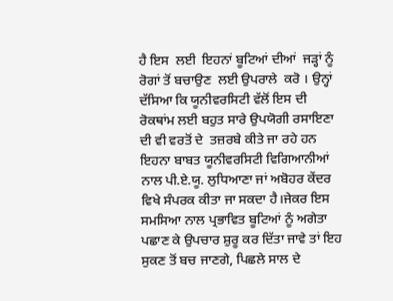ਹੈ ਇਸ  ਲਈ  ਇਹਨਾਂ ਬੂਟਿਆਂ ਦੀਆਂ  ਜੜ੍ਹਾਂ ਨੂੰ  ਰੋਗਾਂ ਤੋਂ ਬਚਾਉਣ  ਲਈ ਉਪਰਾਲੇ  ਕਰੋ । ਉਨ੍ਹਾਂ ਦੱਸਿਆ ਕਿ ਯੂਨੀਵਰਸਿਟੀ ਵੱਲੋਂ ਇਸ ਦੀ ਰੋਕਥਾਂਮ ਲਈ ਬਹੁਤ ਸਾਰੇ ਉਪਯੋਗੀ ਰਸਾਇਣਾ ਦੀ ਵੀ ਵਰਤੋਂ ਦੇ  ਤਜ਼ਰਬੇ ਕੀਤੇ ਜਾ ਰਹੇ ਹਨ ਇਹਨਾ ਬਾਬਤ ਯੂਨੀਵਰਸਿਟੀ ਵਿਗਿਆਨੀਆਂ ਨਾਲ ਪੀ.ਏ.ਯੂ. ਲੁਧਿਆਣਾ ਜਾਂ ਅਬੋਹਰ ਕੇਂਦਰ ਵਿਖੇ ਸੰਪਰਕ ਕੀਤਾ ਜਾ ਸਕਦਾ ਹੈ।ਜੇਕਰ ਇਸ ਸਮਸਿਆ ਨਾਲ ਪ੍ਰਭਾਵਿਤ ਬੂਟਿਆਂ ਨੂੰ ਅਗੇਤਾ ਪਛਾਣ ਕੇ ਉਪਚਾਰ ਸ਼ੁਰੂ ਕਰ ਦਿੱਤਾ ਜਾਵੇ ਤਾਂ ਇਹ ਸੁਕਣ ਤੋਂ ਬਚ ਜਾਣਗੇ, ਪਿਛਲੇ ਸਾਲ ਦੇ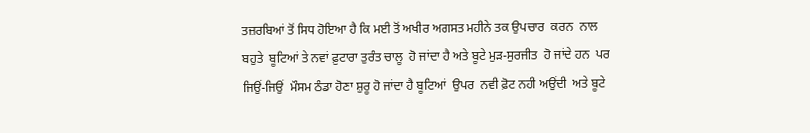ਤਜ਼ਰਬਿਆਂ ਤੋਂ ਸਿਧ ਹੋਇਆ ਹੈ ਕਿ ਮਈ ਤੋਂ ਅਖੀਰ ਅਗਸਤ ਮਹੀਨੇ ਤਕ ਉਪਚਾਰ  ਕਰਨ  ਨਾਲ ਬਹੁਤੇ  ਬੂਟਿਆਂ ਤੇ ਨਵਾਂ ਫ਼ੁਟਾਰਾ ਤੁਰੰਤ ਚਾਲੂ  ਹੋ ਜਾਂਦਾ ਹੈ ਅਤੇ ਬੂਟੇ ਮੁੜ-ਸੁਰਜੀਤ  ਹੋ ਜਾਂਦੇ ਹਨ  ਪਰ ਜਿਉਂ-ਜਿਉਂ  ਮੌਸਮ ਠੰਡਾ ਹੋਣਾ ਸ਼ੁਰੂ ਹੋ ਜਾਂਦਾ ਹੈ ਬੂਟਿਆਂ  ਉਪਰ  ਨਵੀ ਫ਼ੋਟ ਨਹੀ ਅਉਂਦੀ  ਅਤੇ ਬੂਟੇ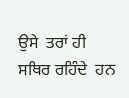ਉਸੇ  ਤਰਾਂ ਹੀ ਸਥਿਰ ਰਹਿੰਦੇ  ਹਨ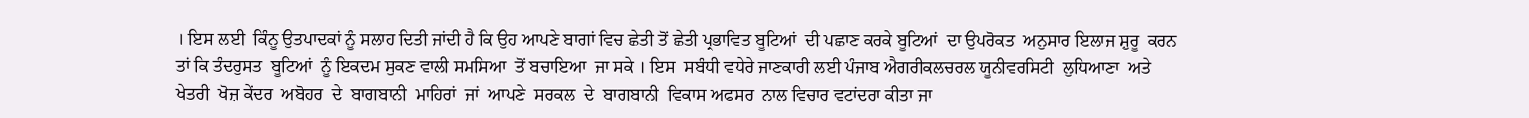। ਇਸ ਲਈ  ਕਿੰਨੂ ਉਤਪਾਦਕਾਂ ਨੂੰ ਸਲਾਹ ਦਿਤੀ ਜਾਂਦੀ ਹੈ ਕਿ ਉਹ ਆਪਣੇ ਬਾਗਾਂ ਵਿਚ ਛੇਤੀ ਤੋਂ ਛੇਤੀ ਪ੍ਰਭਾਵਿਤ ਬੂਟਿਆਂ  ਦੀ ਪਛਾਣ ਕਰਕੇ ਬੂਟਿਆਂ  ਦਾ ਉਪਰੋਕਤ  ਅਨੁਸਾਰ ਇਲਾਜ ਸ਼ੁਰੂ  ਕਰਨ ਤਾਂ ਕਿ ਤੰਦਰੁਸਤ  ਬੂਟਿਆਂ  ਨੂੰ ਇਕਦਮ ਸੁਕਣ ਵਾਲੀ ਸਮਸਿਆ  ਤੋਂ ਬਚਾਇਆ  ਜਾ ਸਕੇ । ਇਸ  ਸਬੰਧੀ ਵਧੇਰੇ ਜਾਣਕਾਰੀ ਲਈ ਪੰਜਾਬ ਐਗਰੀਕਲਚਰਲ ਯੂਨੀਵਰਸਿਟੀ  ਲੁਧਿਆਣਾ  ਅਤੇ  ਖੇਤਰੀ  ਖੋਜ਼ ਕੇਂਦਰ  ਅਬੋਹਰ  ਦੇ  ਬਾਗਬਾਨੀ  ਮਾਹਿਰਾਂ  ਜਾਂ  ਆਪਣੇ  ਸਰਕਲ  ਦੇ  ਬਾਗਬਾਨੀ  ਵਿਕਾਸ ਅਫਸਰ  ਨਾਲ ਵਿਚਾਰ ਵਟਾਂਦਰਾ ਕੀਤਾ ਜਾ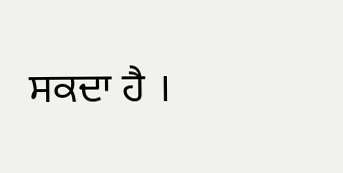ਸਕਦਾ ਹੈ ।